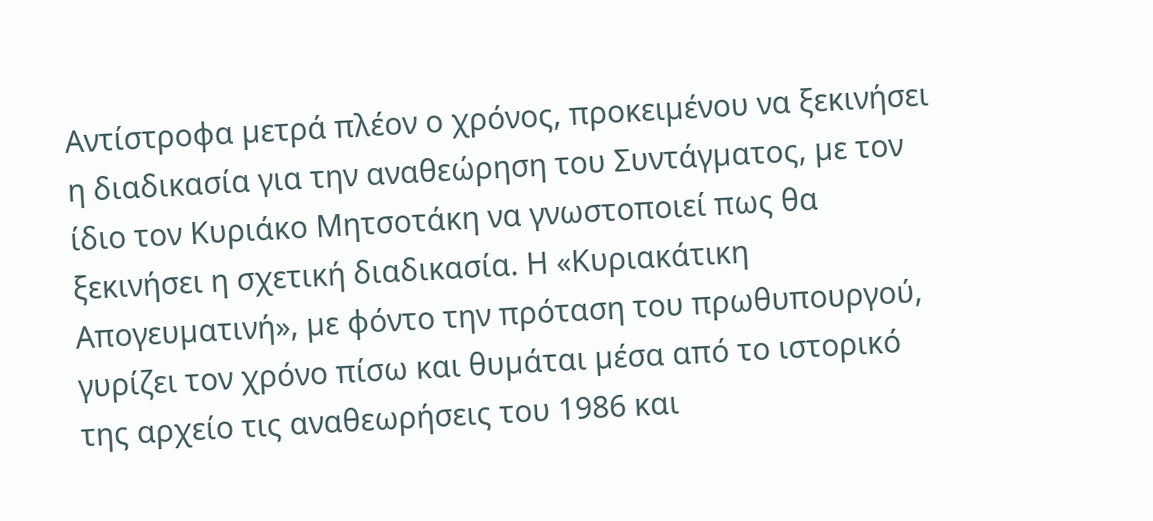Αντίστροφα µετρά πλέον ο χρόνος, προκειµένου να ξεκινήσει η διαδικασία για την αναθεώρηση του Συντάγµατος, µε τον ίδιο τον Κυριάκο Μητσοτάκη να γνωστοποιεί πως θα ξεκινήσει η σχετική διαδικασία. Η «Κυριακάτικη Απογευµατινή», µε φόντο την πρόταση του πρωθυπουργού, γυρίζει τον χρόνο πίσω και θυµάται µέσα από το ιστορικό της αρχείο τις αναθεωρήσεις του 1986 και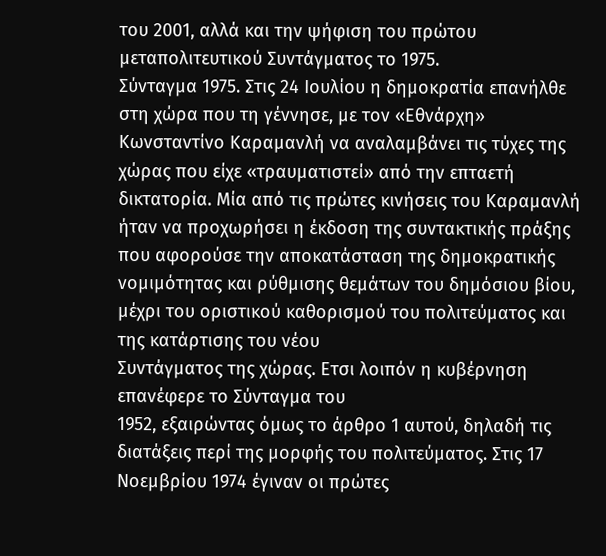του 2001, αλλά και την ψήφιση του πρώτου µεταπολιτευτικού Συντάγµατος το 1975.
Σύνταγµα 1975. Στις 24 Ιουλίου η δηµοκρατία επανήλθε στη χώρα που τη γέννησε, µε τον «Εθνάρχη» Κωνσταντίνο Καραµανλή να αναλαµβάνει τις τύχες της χώρας που είχε «τραυµατιστεί» από την επταετή δικτατορία. Μία από τις πρώτες κινήσεις του Καραµανλή ήταν να προχωρήσει η έκδοση της συντακτικής πράξης που αφορούσε την αποκατάσταση της δηµοκρατικής νοµιµότητας και ρύθµισης θεµάτων του δηµόσιου βίου, µέχρι του οριστικού καθορισµού του πολιτεύµατος και της κατάρτισης του νέου
Συντάγµατος της χώρας. Ετσι λοιπόν η κυβέρνηση επανέφερε το Σύνταγµα του
1952, εξαιρώντας όµως το άρθρο 1 αυτού, δηλαδή τις διατάξεις περί της µορφής του πολιτεύµατος. Στις 17 Νοεµβρίου 1974 έγιναν οι πρώτες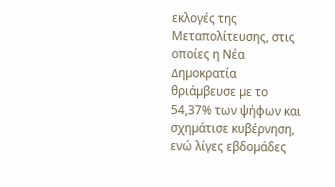εκλογές της Μεταπολίτευσης, στις οποίες η Νέα ∆ηµοκρατία θριάµβευσε µε το 54,37% των ψήφων και σχηµάτισε κυβέρνηση, ενώ λίγες εβδοµάδες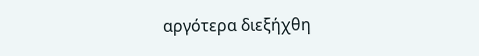αργότερα διεξήχθη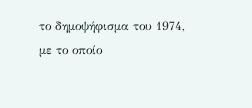το δηµοψήφισµα του 1974, µε το οποίο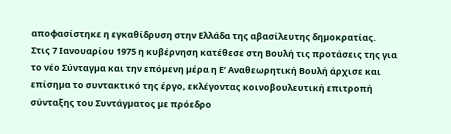αποφασίστηκε η εγκαθίδρυση στην Ελλάδα της αβασίλευτης δηµοκρατίας.
Στις 7 Ιανουαρίου 1975 η κυβέρνηση κατέθεσε στη Βουλή τις προτάσεις της για
το νέο Σύνταγµα και την επόµενη µέρα η Ε’ Αναθεωρητική Βουλή άρχισε και επίσηµα το συντακτικό της έργο, εκλέγοντας κοινοβουλευτική επιτροπή σύνταξης του Συντάγµατος µε πρόεδρο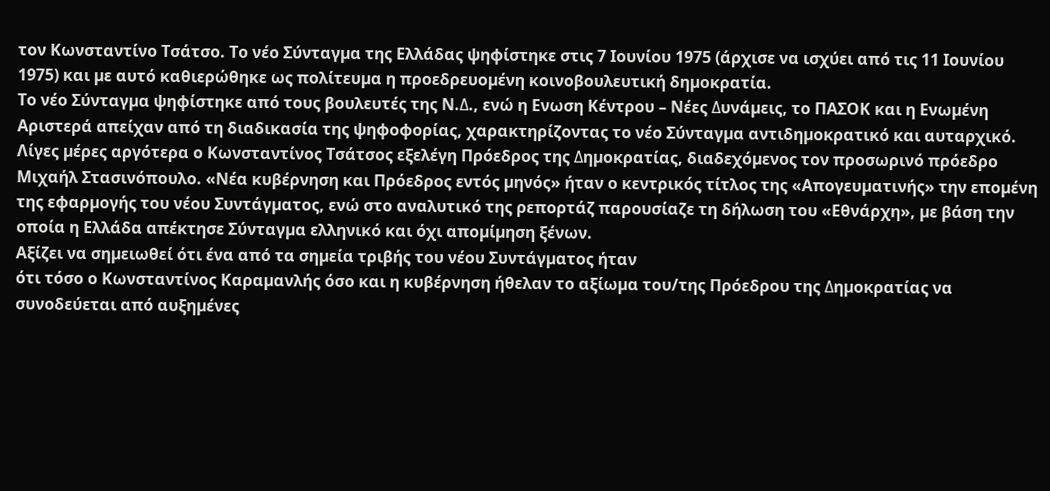τον Κωνσταντίνο Τσάτσο. Το νέο Σύνταγµα της Ελλάδας ψηφίστηκε στις 7 Ιουνίου 1975 (άρχισε να ισχύει από τις 11 Ιουνίου 1975) και µε αυτό καθιερώθηκε ως πολίτευµα η προεδρευοµένη κοινοβουλευτική δηµοκρατία.
Το νέο Σύνταγµα ψηφίστηκε από τους βουλευτές της Ν.∆., ενώ η Ενωση Κέντρου – Νέες ∆υνάµεις, το ΠΑΣΟΚ και η Ενωµένη Αριστερά απείχαν από τη διαδικασία της ψηφοφορίας, χαρακτηρίζοντας το νέο Σύνταγµα αντιδηµοκρατικό και αυταρχικό. Λίγες µέρες αργότερα ο Κωνσταντίνος Τσάτσος εξελέγη Πρόεδρος της ∆ηµοκρατίας, διαδεχόµενος τον προσωρινό πρόεδρο Μιχαήλ Στασινόπουλο. «Νέα κυβέρνηση και Πρόεδρος εντός µηνός» ήταν ο κεντρικός τίτλος της «Απογευµατινής» την εποµένη της εφαρµογής του νέου Συντάγµατος, ενώ στο αναλυτικό της ρεπορτάζ παρουσίαζε τη δήλωση του «Εθνάρχη», µε βάση την οποία η Ελλάδα απέκτησε Σύνταγµα ελληνικό και όχι αποµίµηση ξένων.
Αξίζει να σηµειωθεί ότι ένα από τα σηµεία τριβής του νέου Συντάγµατος ήταν
ότι τόσο ο Κωνσταντίνος Καραµανλής όσο και η κυβέρνηση ήθελαν το αξίωµα του/της Πρόεδρου της ∆ηµοκρατίας να συνοδεύεται από αυξηµένες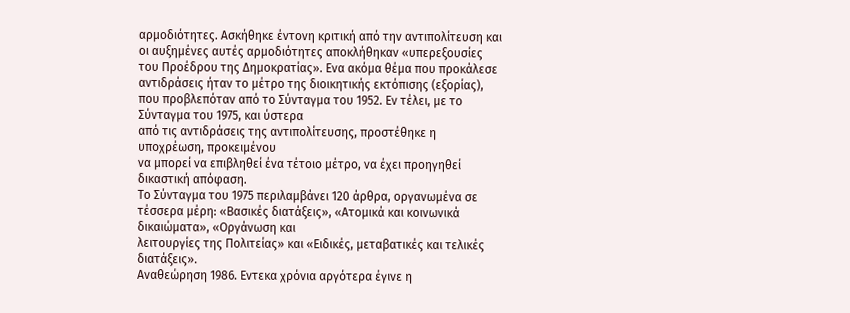αρµοδιότητες. Ασκήθηκε έντονη κριτική από την αντιπολίτευση και οι αυξηµένες αυτές αρµοδιότητες αποκλήθηκαν «υπερεξουσίες του Προέδρου της ∆ηµοκρατίας». Ενα ακόµα θέµα που προκάλεσε αντιδράσεις ήταν το µέτρο της διοικητικής εκτόπισης (εξορίας), που προβλεπόταν από το Σύνταγµα του 1952. Εν τέλει, µε το Σύνταγµα του 1975, και ύστερα
από τις αντιδράσεις της αντιπολίτευσης, προστέθηκε η υποχρέωση, προκειµένου
να µπορεί να επιβληθεί ένα τέτοιο µέτρο, να έχει προηγηθεί δικαστική απόφαση.
Το Σύνταγµα του 1975 περιλαµβάνει 120 άρθρα, οργανωµένα σε τέσσερα µέρη: «Βασικές διατάξεις», «Ατοµικά και κοινωνικά δικαιώµατα», «Οργάνωση και
λειτουργίες της Πολιτείας» και «Ειδικές, µεταβατικές και τελικές διατάξεις».
Αναθεώρηση 1986. Εντεκα χρόνια αργότερα έγινε η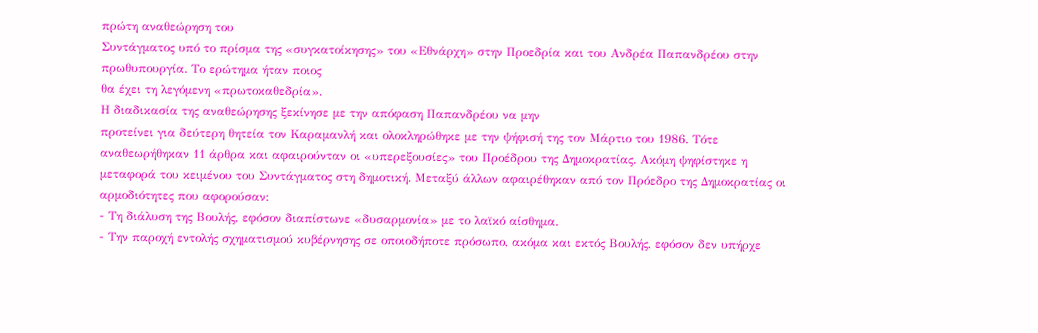πρώτη αναθεώρηση του
Συντάγµατος υπό το πρίσµα της «συγκατοίκησης» του «Εθνάρχη» στην Προεδρία και του Ανδρέα Παπανδρέου στην πρωθυπουργία. Το ερώτηµα ήταν ποιος
θα έχει τη λεγόµενη «πρωτοκαθεδρία».
Η διαδικασία της αναθεώρησης ξεκίνησε µε την απόφαση Παπανδρέου να µην
προτείνει για δεύτερη θητεία τον Καραµανλή και ολοκληρώθηκε µε την ψήφισή της τον Μάρτιο του 1986. Τότε αναθεωρήθηκαν 11 άρθρα και αφαιρούνταν οι «υπερεξουσίες» του Προέδρου της ∆ηµοκρατίας. Ακόµη ψηφίστηκε η µεταφορά του κειµένου του Συντάγµατος στη δηµοτική. Μεταξύ άλλων αφαιρέθηκαν από τον Πρόεδρο της ∆ηµοκρατίας οι αρµοδιότητες που αφορούσαν:
- Τη διάλυση της Βουλής, εφόσον διαπίστωνε «δυσαρµονία» µε το λαϊκό αίσθηµα.
- Την παροχή εντολής σχηµατισµού κυβέρνησης σε οποιοδήποτε πρόσωπο, ακόµα και εκτός Βουλής, εφόσον δεν υπήρχε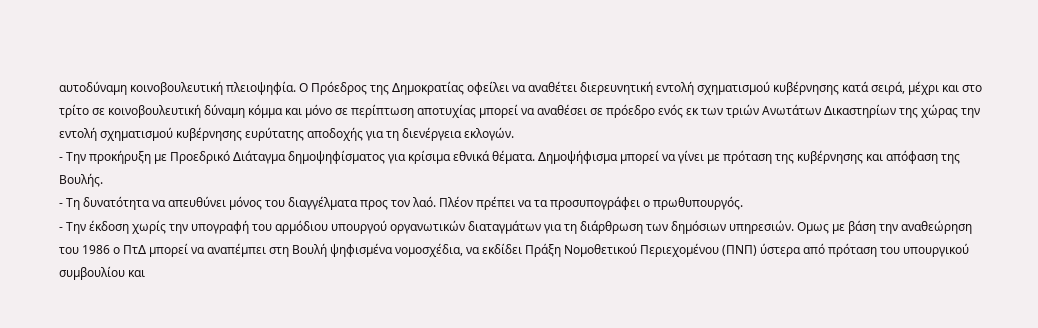αυτοδύναµη κοινοβουλευτική πλειοψηφία. Ο Πρόεδρος της ∆ηµοκρατίας οφείλει να αναθέτει διερευνητική εντολή σχηµατισµού κυβέρνησης κατά σειρά, µέχρι και στο τρίτο σε κοινοβουλευτική δύναµη κόµµα και µόνο σε περίπτωση αποτυχίας µπορεί να αναθέσει σε πρόεδρο ενός εκ των τριών Ανωτάτων ∆ικαστηρίων της χώρας την εντολή σχηµατισµού κυβέρνησης ευρύτατης αποδοχής για τη διενέργεια εκλογών.
- Την προκήρυξη µε Προεδρικό ∆ιάταγµα δηµοψηφίσµατος για κρίσιµα εθνικά θέµατα. ∆ηµοψήφισµα µπορεί να γίνει µε πρόταση της κυβέρνησης και απόφαση της Βουλής.
- Τη δυνατότητα να απευθύνει µόνος του διαγγέλµατα προς τον λαό. Πλέον πρέπει να τα προσυπογράφει ο πρωθυπουργός.
- Την έκδοση χωρίς την υπογραφή του αρµόδιου υπουργού οργανωτικών διαταγµάτων για τη διάρθρωση των δηµόσιων υπηρεσιών. Οµως µε βάση την αναθεώρηση του 1986 ο Πτ∆ µπορεί να αναπέµπει στη Βουλή ψηφισµένα νοµοσχέδια, να εκδίδει Πράξη Νοµοθετικού Περιεχοµένου (ΠΝΠ) ύστερα από πρόταση του υπουργικού συµβουλίου και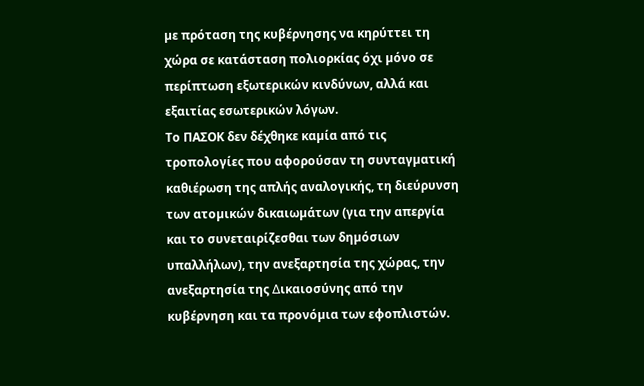µε πρόταση της κυβέρνησης να κηρύττει τη χώρα σε κατάσταση πολιορκίας όχι µόνο σε περίπτωση εξωτερικών κινδύνων, αλλά και εξαιτίας εσωτερικών λόγων.
Το ΠΑΣΟΚ δεν δέχθηκε καµία από τις τροπολογίες που αφορούσαν τη συνταγµατική καθιέρωση της απλής αναλογικής, τη διεύρυνση των ατοµικών δικαιωµάτων (για την απεργία και το συνεταιρίζεσθαι των δηµόσιων υπαλλήλων), την ανεξαρτησία της χώρας, την ανεξαρτησία της ∆ικαιοσύνης από την κυβέρνηση και τα προνόµια των εφοπλιστών.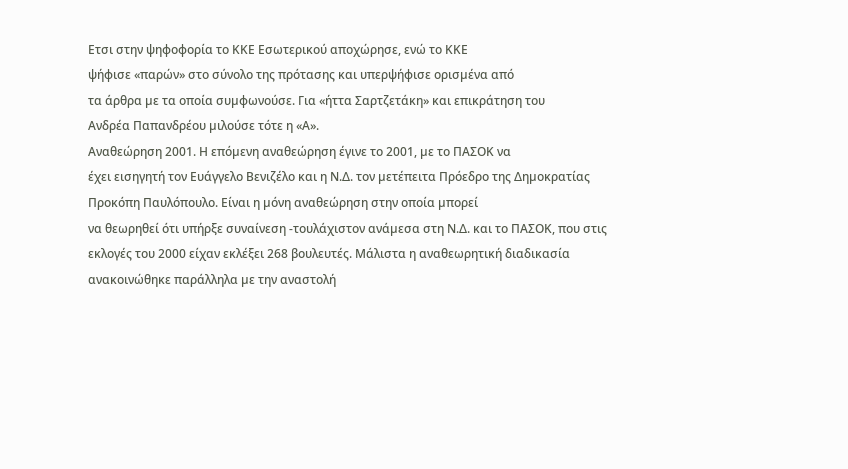Ετσι στην ψηφοφορία το ΚΚΕ Εσωτερικού αποχώρησε, ενώ το ΚΚΕ
ψήφισε «παρών» στο σύνολο της πρότασης και υπερψήφισε ορισµένα από
τα άρθρα µε τα οποία συµφωνούσε. Για «ήττα Σαρτζετάκη» και επικράτηση του
Ανδρέα Παπανδρέου µιλούσε τότε η «Α».
Αναθεώρηση 2001. Η επόµενη αναθεώρηση έγινε το 2001, µε το ΠΑΣΟΚ να
έχει εισηγητή τον Ευάγγελο Βενιζέλο και η Ν.∆. τον µετέπειτα Πρόεδρο της ∆ηµοκρατίας Προκόπη Παυλόπουλο. Είναι η µόνη αναθεώρηση στην οποία µπορεί
να θεωρηθεί ότι υπήρξε συναίνεση -τουλάχιστον ανάµεσα στη Ν.∆. και το ΠΑΣΟΚ, που στις εκλογές του 2000 είχαν εκλέξει 268 βουλευτές. Μάλιστα η αναθεωρητική διαδικασία ανακοινώθηκε παράλληλα µε την αναστολή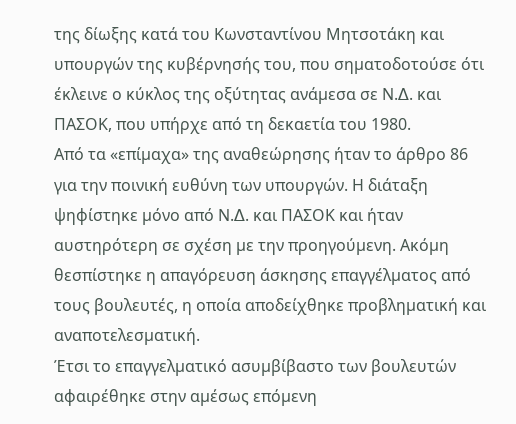της δίωξης κατά του Κωνσταντίνου Μητσοτάκη και υπουργών της κυβέρνησής του, που σηµατοδοτούσε ότι έκλεινε ο κύκλος της οξύτητας ανάµεσα σε Ν.∆. και ΠΑΣΟΚ, που υπήρχε από τη δεκαετία του 1980.
Από τα «επίµαχα» της αναθεώρησης ήταν το άρθρο 86 για την ποινική ευθύνη των υπουργών. Η διάταξη ψηφίστηκε µόνο από Ν.∆. και ΠΑΣΟΚ και ήταν αυστηρότερη σε σχέση µε την προηγούµενη. Ακόµη θεσπίστηκε η απαγόρευση άσκησης επαγγέλµατος από τους βουλευτές, η οποία αποδείχθηκε προβληµατική και αναποτελεσµατική.
Έτσι το επαγγελµατικό ασυµβίβαστο των βουλευτών αφαιρέθηκε στην αµέσως επόµενη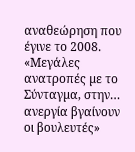αναθεώρηση που έγινε το 2008. «Μεγάλες ανατροπές µε το Σύνταγµα, στην… ανεργία βγαίνουν οι βουλευτές»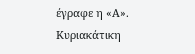έγραφε η «Α».
Κυριακάτικη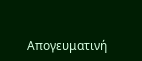Απογευματινή